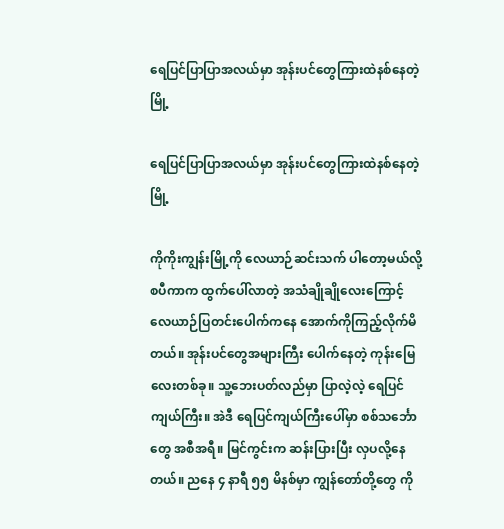ရေပြင်ပြာပြာအလယ်မှာ အုန်းပင်တွေကြားထဲနစ်နေတဲ့မြို့

ရေပြင်ပြာပြာအလယ်မှာ အုန်းပင်တွေကြားထဲနစ်နေတဲ့မြို့

ကိုကိုးကျွန်းမြို့ကို လေယာဉ်ဆင်းသက် ပါတော့မယ်လို့ စပီကာက ထွက်ပေါ်လာတဲ့ အသံချိုချိုလေးကြောင့် လေယာဉ်ပြတင်းပေါက်ကနေ အောက်ကိုကြည့်လိုက်မိတယ်။ အုန်းပင်တွေအများကြီး ပေါက်နေတဲ့ ကုန်းမြေလေးတစ်ခု။ သူ့ဘေးပတ်လည်မှာ ပြာလဲ့လဲ့ ရေပြင်ကျယ်ကြီး။ အဲဒီ ရေပြင်ကျယ်ကြီးပေါ်မှာ စစ်သင်္ဘောတွေ အစီအရီ။ မြင်ကွင်းက ဆန်းပြားပြီး လှပလို့နေတယ်။ ညနေ ၄ နာရီ ၅၅ မိနစ်မှာ ကျွန်တော်တို့တွေ ကို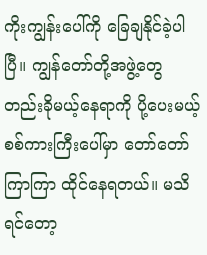ကိုးကျွန်းပေါ်ကို ခြေချနိုင်ခဲ့ပါပြီ။ ကျွန်တော်တို့အဖွဲ့တွေ တည်းခိုမယ့်နေရာကို ပို့ပေးမယ့် စစ်ကားကြီးပေါ်မှာ တော်တော်ကြာကြာ ထိုင်နေရတယ်။ မသိရင်တော့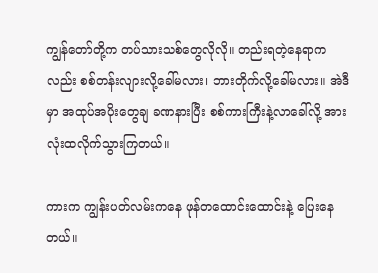ကျွန်တော်တို့က တပ်သားသစ်တွေလိုလို။ တည်းရတဲ့နေရာကလည်း စစ်တန်းလျားလို့ခေါ်မလား၊ ဘားတိုက်လို့ခေါ်မလား။ အဲဒီမှာ အထုပ်အပိုးတွေချ ခဏနားပြီး စစ်ကားကြီးနဲ့လာခေါ်လို့ အားလုံးထလိုက်သွားကြတယ်။

ကားက ကျွန်းပတ်လမ်းကနေ ဖုန်တထောင်းထောင်းနဲ့ ပြေးနေတယ်။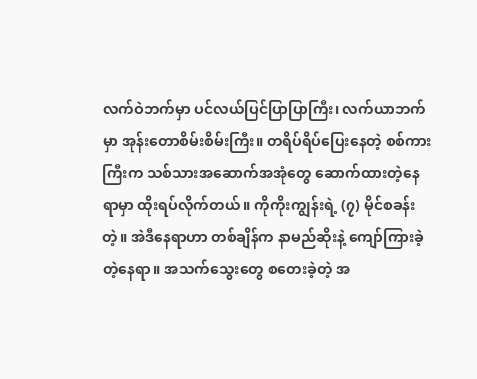လက်ဝဲဘက်မှာ ပင်လယ်ပြင်ပြာပြာကြီး၊ လက်ယာဘက်မှာ အုန်းတောစိမ်းစိမ်းကြီး။ တရိပ်ရိပ်ပြေးနေတဲ့ စစ်ကားကြီးက သစ်သားအဆောက်အအုံတွေ ဆောက်ထားတဲ့နေရာမှာ ထိုးရပ်လိုက်တယ်။ ကိုကိုးကျွန်းရဲ့ (၇) မိုင်စခန်းတဲ့။ အဲဒီနေရာဟာ တစ်ချိန်က နာမည်ဆိုးနဲ့ ကျော်ကြားခဲ့တဲ့နေရာ။ အသက်သွေးတွေ စတေးခဲ့တဲ့ အ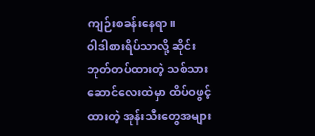ကျဉ်းစခန်းနေရာ။
၀ါဒါစားရိပ်သာလို့ ဆိုင်းဘုတ်တပ်ထားတဲ့ သစ်သားဆောင်လေးထဲမှာ ထိပ်ဝဖွင့်ထားတဲ့ အုန်းသီးတွေအများ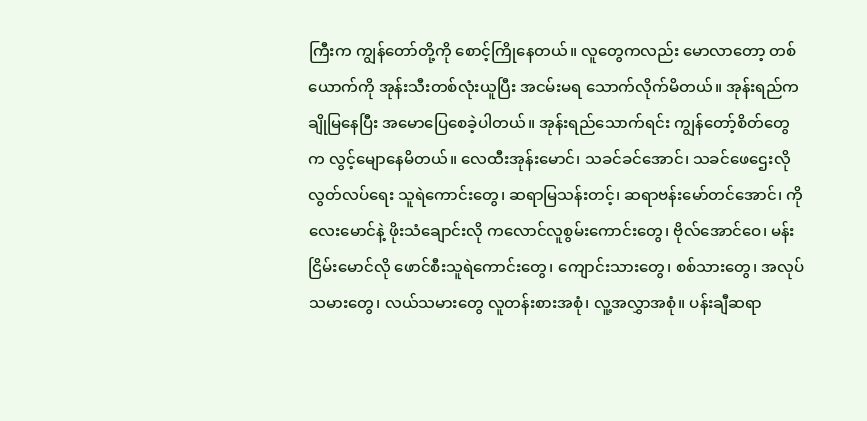ကြီးက ကျွန်တော်တို့ကို စောင့်ကြိုနေတယ်။ လူတွေကလည်း မောလာတော့ တစ်ယောက်ကို အုန်းသီးတစ်လုံးယူပြီး အငမ်းမရ သောက်လိုက်မိတယ်။ အုန်းရည်ကချိုမြနေပြီး အမောပြေစေခဲ့ပါတယ်။ အုန်းရည်သောက်ရင်း ကျွန်တော့်စိတ်တွေက လွင့်မျောနေမိတယ်။ လေထီးအုန်းမောင်၊ သခင်ခင်အောင်၊ သခင်ဖေဌေးလို လွတ်လပ်ရေး သူရဲကောင်းတွေ၊ ဆရာမြသန်းတင့်၊ ဆရာဗန်းမော်တင်အောင်၊ ကိုလေးမောင်နဲ့ ဖိုးသံချောင်းလို ကလောင်လူစွမ်းကောင်းတွေ၊ ဗိုလ်အောင်ဝေ၊ မန်းငြိမ်းမောင်လို ဖောင်စီးသူရဲကောင်းတွေ၊ ကျောင်းသားတွေ၊ စစ်သားတွေ၊ အလုပ်သမားတွေ၊ လယ်သမားတွေ လူတန်းစားအစုံ၊ လူ့အလွှာအစုံ။ ပန်းချီဆရာ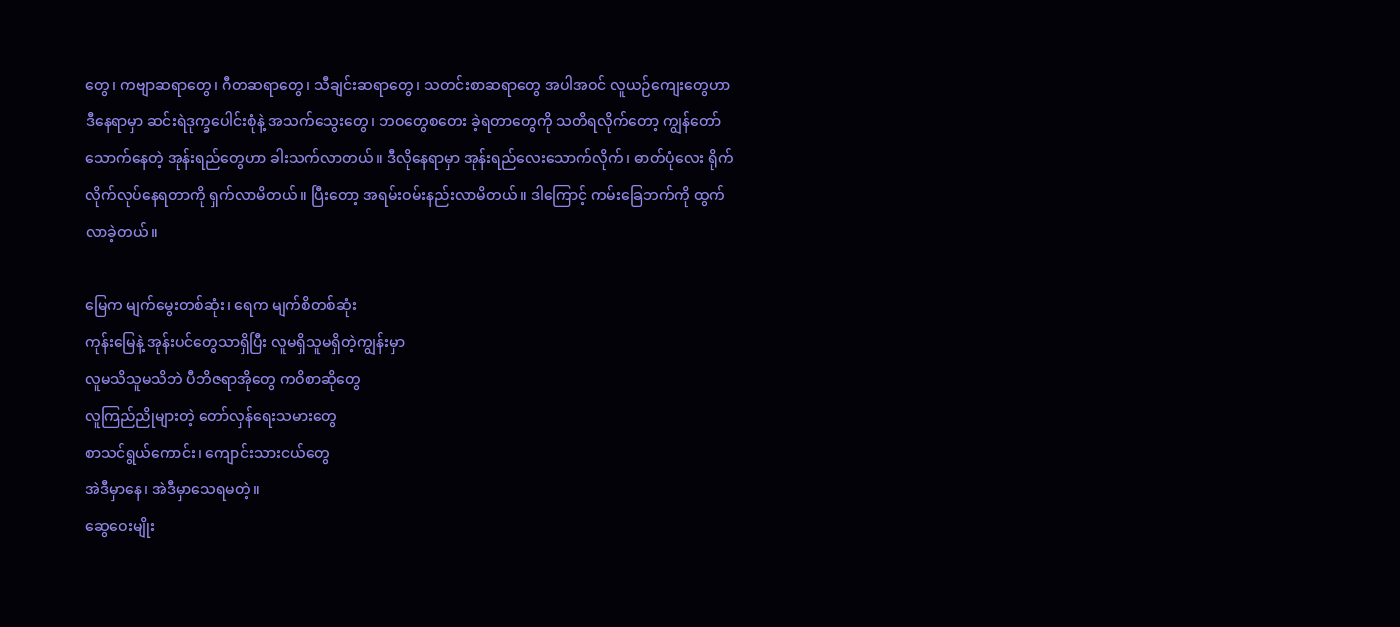တွေ၊ ကဗျာဆရာတွေ၊ ဂီတဆရာတွေ၊ သီချင်းဆရာတွေ၊ သတင်းစာဆရာတွေ အပါအဝင် လူယဉ်ကျေးတွေဟာ ဒီနေရာမှာ ဆင်းရဲဒုက္ခပေါင်းစုံနဲ့ အသက်သွေးတွေ၊ ဘဝတွေစတေး ခဲ့ရတာတွေကို သတိရလိုက်တော့ ကျွန်တော်သောက်နေတဲ့ အုန်းရည်တွေဟာ ခါးသက်လာတယ်။ ဒီလိုနေရာမှာ အုန်းရည်လေးသောက်လိုက်၊ ဓာတ်ပုံလေး ရိုက်လိုက်လုပ်နေရတာကို ရှက်လာမိတယ်။ ပြီးတော့ အရမ်းဝမ်းနည်းလာမိတယ်။ ဒါကြောင့် ကမ်းခြေဘက်ကို ထွက်လာခဲ့တယ်။

မြေက မျက်မွေးတစ်ဆုံး၊ ရေက မျက်စိတစ်ဆုံး
ကုန်းမြေနဲ့ အုန်းပင်တွေသာရှိပြီး လူမရှိသူမရှိတဲ့ကျွန်းမှာ
လူမသိသူမသိဘဲ ပီဘိဇရာအိုတွေ ကဝိစာဆိုတွေ
လူကြည်ညိုများတဲ့ တော်လှန်ရေးသမားတွေ
စာသင်ရွယ်ကောင်း၊ ကျောင်းသားငယ်တွေ
အဲဒီမှာနေ၊ အဲဒီမှာသေရမတဲ့။
ဆွေဝေးမျိုး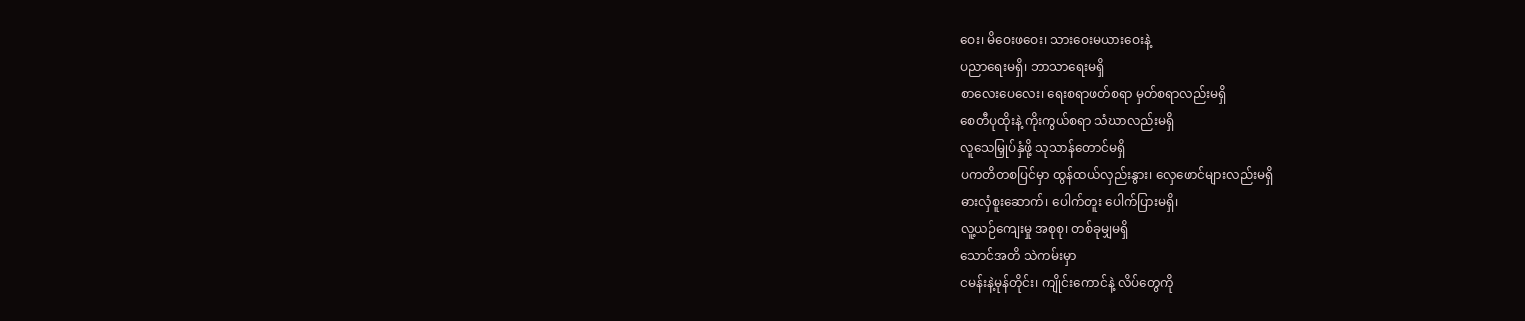ဝေး၊ မိဝေးဖဝေး၊ သားဝေးမယားဝေးနဲ့
ပညာရေးမရှိ၊ ဘာသာရေးမရှိ
စာလေးပေလေး၊ ရေးစရာဖတ်စရာ မှတ်စရာလည်းမရှိ
စေတီပုထိုးနဲ့ ကိုးကွယ်စရာ သံဃာလည်းမရှိ
လူသေမြှုပ်နှံဖို့ သုသာန်တောင်မရှိ
ပကတိတစပြင်မှာ ထွန်ထယ်လှည်းနွား၊ လှေဖောင်များလည်းမရှိ
ဓားလှံစူးဆောက်၊ ပေါက်တူး ပေါက်ပြားမရှိ၊
လူ့ယဉ်ကျေးမှု အစုစု၊ တစ်ခုမျှမရှိ
သောင်အတိ သဲကမ်းမှာ
ငမန်းနဲ့မုန်တိုင်း၊ ကျိုင်းကောင်နဲ့ လိပ်တွေကို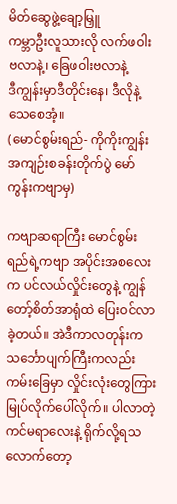မိတ်ဆွေဖွဲ့ချော့မြှူ
ကမ္ဘာဦးလူသားလို လက်ဖဝါးဗလာနဲ့၊ ခြေဖဝါးဗလာနဲ့
ဒီကျွန်းမှာဒီတိုင်းနေ၊ ဒီလိုနဲ့သေစေအံ့။
(မောင်စွမ်းရည်- ကိုကိုးကျွန်း အကျဉ်းစခန်းတိုက်ပွဲ မော်ကွန်းကဗျာမှ)

ကဗျာဆရာကြီး မောင်စွမ်းရည်ရဲ့ကဗျာ အပိုင်းအစလေးက ပင်လယ်လှိုင်းတွေနဲ့ ကျွန်တော့်စိတ်အာရုံထဲ ပြေးဝင်လာခဲ့တယ်။ အဲဒီကာလတုန်းက သင်္ဘောပျက်ကြီးကလည်း ကမ်းခြေမှာ လှိုင်းလုံးတွေကြား မြုပ်လိုက်ပေါ်လိုက်။ ပါလာတဲ့ကင်မရာလေးနဲ့ ရိုက်လို့ရသလောက်တော့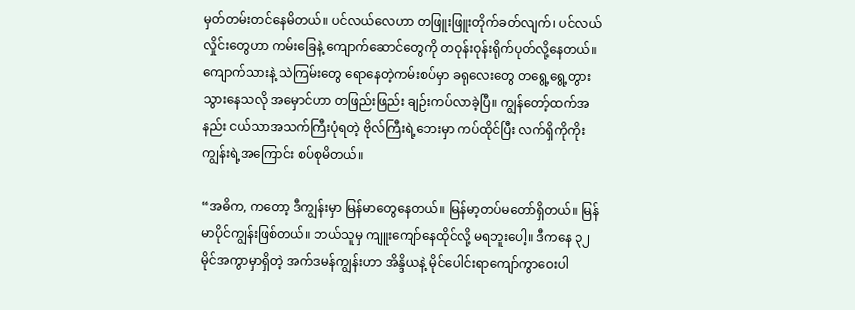မှတ်တမ်းတင်နေမိတယ်။ ပင်လယ်လေဟာ တဖြူးဖြူးတိုက်ခတ်လျက်၊ ပင်လယ်လှိုင်းတွေဟာ ကမ်းခြေနဲ့ ကျောက်ဆောင်တွေကို တဝုန်းဝုန်းရိုက်ပုတ်လို့နေတယ်။ ကျောက်သားနဲ့ သဲကြမ်းတွေ ရောနေတဲ့ကမ်းစပ်မှာ ခရုလေးတွေ တရွေ့ရွေ့တွားသွားနေသလို အမှောင်ဟာ တဖြည်းဖြည်း ချဉ်းကပ်လာခဲ့ပြီ။ ကျွန်တော့်ထက်အနည်း ငယ်သာအသက်ကြီးပုံရတဲ့ ဗိုလ်ကြီးရဲ့ဘေးမှာ ကပ်ထိုင်ပြီး လက်ရှိကိုကိုးကျွန်းရဲ့အကြောင်း စပ်စုမိတယ်။

“အဓိက, ကတော့ ဒီကျွန်းမှာ မြန်မာတွေနေတယ်။ မြန်မာ့တပ်မတော်ရှိတယ်။ မြန်မာပိုင်ကျွန်းဖြစ်တယ်။ ဘယ်သူမှ ကျူးကျော်နေထိုင်လို့ မရဘူးပေါ့။ ဒီကနေ ၃၂ မိုင်အကွာမှာရှိတဲ့ အက်ဒမန်ကျွန်းဟာ အိန္ဒိယနဲ့ မိုင်ပေါင်းရာကျော်ကွာဝေးပါ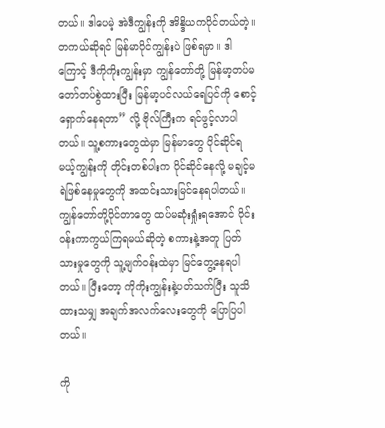တယ်။ ဒါပေမဲ့ အဲဒီကျွန်းကို အိန္ဒိယကပိုင်တယ်တဲ့။ တကယ်ဆိုရင် မြန်မာပိုင်ကျွန်းပဲ ဖြစ်ရမှာ။ ဒါကြောင့် ဒီကိုကိုးကျွန်းမှာ ကျွန်တော်တို့ မြန်မာ့တပ်မတော်တပ်စွဲထားပြီး မြန်မာ့ပင်လယ်ရေပြင်ကို စောင့်ရှောက်နေရတာ” လို့ ဗိုလ်ကြီးက ရင်ဖွင့်လာပါတယ်။ သူ့စကားတွေထဲမှာ မြန်မာတွေ ပိုင်ဆိုင်ရမယ့်ကျွန်းကို တိုင်းတစ်ပါးက ပိုင်ဆိုင်နေလို့ မချင့်မရဲဖြစ်နေမှုတွေကို အထင်းသားမြင်နေရပါတယ်။ ကျွန်တော်တို့ပိုင်တာတွေ ထပ်မဆုံးရှုံးရအောင် ၀ိုင်းဝန်းကာကွယ်ကြရမယ်ဆိုတဲ့ စကားနဲ့အတူ ပြတ်သားမှုတွေကို သူ့မျက်ဝန်းထဲမှာ မြင်တွေ့နေရပါတယ်။ ပြီးတော့ ကိုကိုးကျွန်းနဲ့ပတ်သက်ပြီး သူသိထားသမျှ အချက်အလက်လေးတွေကို ပြောပြပါတယ်။

ကို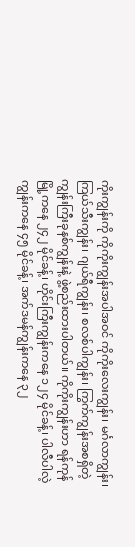ကိုးကျွန်းကို ကိုကိုးကျွန်းအပါအဝင် ကိုကိုးလေးကျွန်း၊ မင်္ဂလာကျွန်း၊ ကြယ်သီးကျွန်း၊ ဂျယ်ရီကျွန်း၊ စလစ်ပါကျွန်း၊ ကြွက်ကျွန်းအစရှိတဲ့ ကျွန်းကြီးခုနစ်ကျွန်းနဲ့ ဖွဲ့စည်းထားပါတယ်။ ကိုကိုးကျွန်းဟာ ရန်ကုန်မြို့ကနေ ၂၄၂ မိုင်ခန့်၊ ဟိုင်းကြီးကျွန်းကနေ ၁၂၄ မိုင်ခန့်၊ ပါလီပါလဲ့ကျွန်းကနေ ၄၅ မိုင်ခန့်၊ အက်ဒမန်ကျွန်းကနေ ၃၂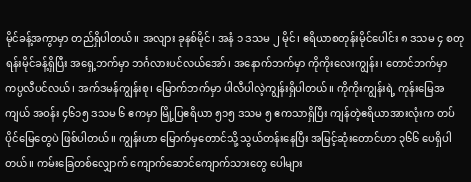မိုင်ခန့်အကွာမှာ တည်ရှိပါတယ်။ အလျား ခုနစ်မိုင်၊ အနံ ၁ ဒသမ ၂ မိုင်၊ ဧရိယာစတုန်းမိုင်ပေါင်း ၈ ဒသမ ၄ စတုရန်းမိုင်ခန့်ရှိပြီး အရှေ့ဘက်မှာ ဘင်္ဂလားပင်လယ်အော်၊ အနောက်ဘက်မှာ ကိုကိုးလေးကျွန်း၊ တောင်ဘက်မှာ ကပ္ပလီပင်လယ်၊ အက်ဒမန်ကျွန်းစု၊ မြောက်ဘက်မှာ ပါလီပါလဲ့ကျွန်းရှိပါတယ်။ ကိုကိုးကျွန်းရဲ့ ကုန်းမြေအကျယ် အဝန်း ၄၆၁၅ ဒသမ ၆ ဧကမှာ မြို့ပြဧရိယာ ၅၁၅ ဒသမ ၅ ဧကသာရှိပြီး ကျန်တဲ့ဧရိယာအားလုံးက တပ်ပိုင်မြေတွေပဲ ဖြစ်ပါတယ်။ ကျွန်းဟာ မြောက်မှတောင်သို့ သွယ်တန်းနေပြီး အမြင့်ဆုံးတောင်ဟာ ၃၆၆ ပေရှိပါတယ်။ ကမ်းခြေတစ်လျှောက် ကျောက်ဆောင်ကျောက်သားတွေ ပေါများ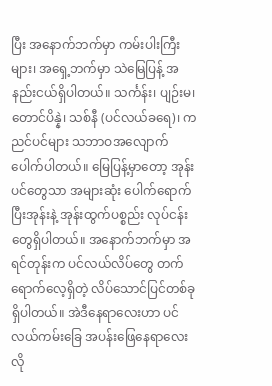ပြီး အနောက်ဘက်မှာ ကမ်းပါးကြီးများ၊ အရှေ့ဘက်မှာ သဲမြေပြန့် အနည်းငယ်ရှိပါတယ်။ သင်္ကန်း၊ ပျဉ်းမ၊ တောင်ပိန္နဲ၊ သစ်နီ (ပင်လယ်ခရေ)၊ ကညင်ပင်များ သဘာဝအလျောက် ပေါက်ပါတယ်။ မြေပြန့်မှာတော့ အုန်းပင်တွေသာ အများဆုံး ပေါက်ရောက်ပြီးအုန်းနဲ့ အုန်းထွက်ပစ္စည်း လုပ်ငန်းတွေရှိပါတယ်။ အနောက်ဘက်မှာ အရင်တုန်းက ပင်လယ်လိပ်တွေ တက်ရောက်လေ့ရှိတဲ့ လိပ်သောင်ပြင်တစ်ခု ရှိပါတယ်။ အဲဒီနေရာလေးဟာ ပင်လယ်ကမ်းခြေ အပန်းဖြေနေရာလေးလို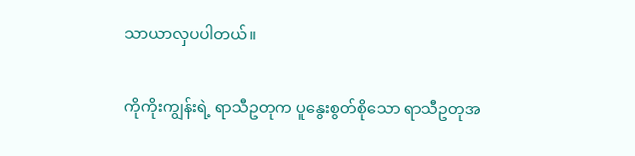သာယာလှပပါတယ်။

ကိုကိုးကျွန်းရဲ့ ရာသီဥတုက ပူနွေးစွတ်စိုသော ရာသီဥတုအ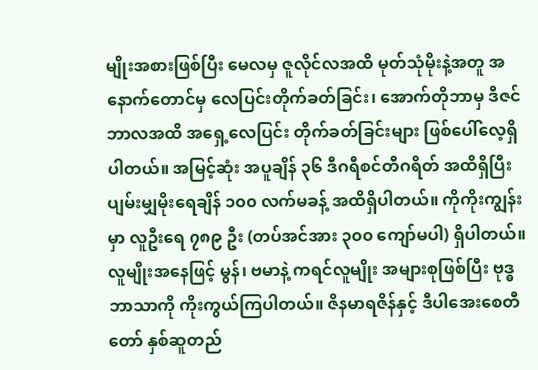မျိုးအစားဖြစ်ပြီး မေလမှ ဇူလိုင်လအထိ မုတ်သုံမိုးနဲ့အတူ အနောက်တောင်မှ လေပြင်းတိုက်ခတ်ခြင်း၊ အောက်တိုဘာမှ ဒီဇင်ဘာလအထိ အရှေ့လေပြင်း တိုက်ခတ်ခြင်းများ ဖြစ်ပေါ်လေ့ရှိပါတယ်။ အမြင့်ဆုံး အပူချိန် ၃၆ ဒီဂရီစင်တီဂရိတ် အထိရှိပြီး ပျမ်းမျှမိုးရေချိန် ၁၀၀ လက်မခန့် အထိရှိပါတယ်။ ကိုကိုးကျွန်းမှာ လူဦးရေ ၇၈၉ ဦး (တပ်အင်အား ၃၀၀ ကျော်မပါ) ရှိပါတယ်။ လူမျိုးအနေဖြင့် မွန်၊ ဗမာနဲ့ ကရင်လူမျိုး အများစုဖြစ်ပြီး ဗုဒ္ဓဘာသာကို ကိုးကွယ်ကြပါတယ်။ ဇိနမာရဇိန်နှင့် ဒီပါအေးစေတီတော် နှစ်ဆူတည်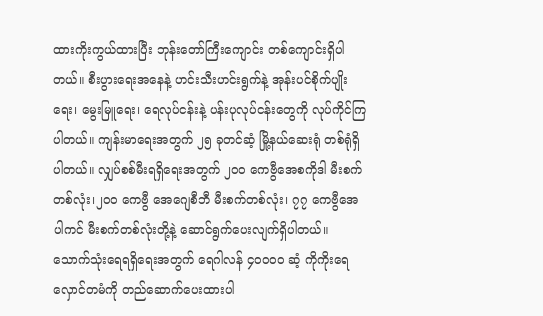ထားကိုးကွယ်ထားပြီး ဘုန်းတော်ကြီးကျောင်း တစ်ကျောင်းရှိပါတယ်။ စီးပွားရေးအနေနဲ့ ဟင်းသီးဟင်းရွက်နဲ့ အုန်းပင်စိုက်ပျိုးရေး၊ မွေးမြူရေး၊ ရေလုပ်ငန်းနဲ့ ပန်းပုလုပ်ငန်းတွေကို လုပ်ကိုင်ကြပါတယ်။ ကျန်းမာရေးအတွက် ၂၅ ခုတင်ဆံ့ မြို့နယ်ဆေးရုံ တစ်ရုံရှိပါတယ်။ လျှပ်စစ်မီးရရှိရေးအတွက် ၂၀၀ ကေဗွီအေစကိုဒါ မီးစက်တစ်လုံး၊၂၀၀ ကေဗွီ အေဂျေစီဘီ မီးစက်တစ်လုံး၊ ၇၇ ကေဗွီအေပါကင် မီးစက်တစ်လုံးတို့နဲ့ ဆောင်ရွက်ပေးလျက်ရှိပါတယ်။ သောက်သုံးရေရရှိရေးအတွက် ရေဂါလန် ၄၀၀၀၀ ဆံ့ ကိုကိုးရေ လှောင်တမံကို တည်ဆောက်ပေးထားပါ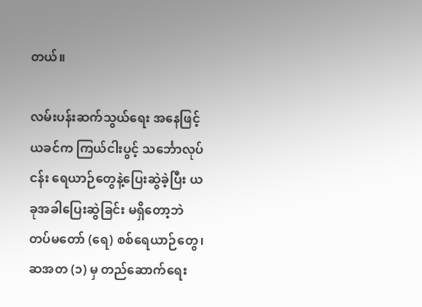တယ်။

လမ်းပန်းဆက်သွယ်ရေး အနေဖြင့် ယခင်က ကြယ်ငါးပွင့် သင်္ဘောလုပ်ငန်း ရေယာဉ်တွေနဲ့ပြေးဆွဲခဲ့ပြီး ယခုအခါပြေးဆွဲခြင်း မရှိတော့ဘဲ တပ်မတော် (ရေ) စစ်ရေယာဉ်တွေ၊ ဆအတ (၁) မှ တည်ဆောက်ရေး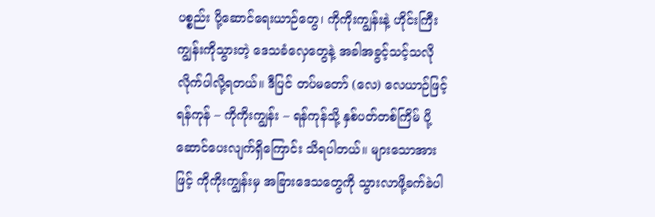ပစ္စည်း ပို့ဆောင်ရေးယာဉ်တွေ၊ ကိုကိုးကျွန်းနဲ့ ဟိုင်းကြီးကျွန်းကိုသွားတဲ့ ဒေသခံလှေတွေနဲ့ အခါအခွင့်သင့်သလို လိုက်ပါလို့ရတယ်။ ဒီပြင် တပ်မတော် (လေ) လေယာဉ်ဖြင့် ရန်ကုန် – ကိုကိုးကျွန်း – ရန်ကုန်သို့ နှစ်ပတ်တစ်ကြိမ် ပို့ဆောင်ပေးလျက်ရှိကြောင်း သိရပါတယ်။ များသောအားဖြင့် ကိုကိုးကျွန်းမှ အခြားဒေသတွေကို သွားလာဖို့ခက်ခဲပါ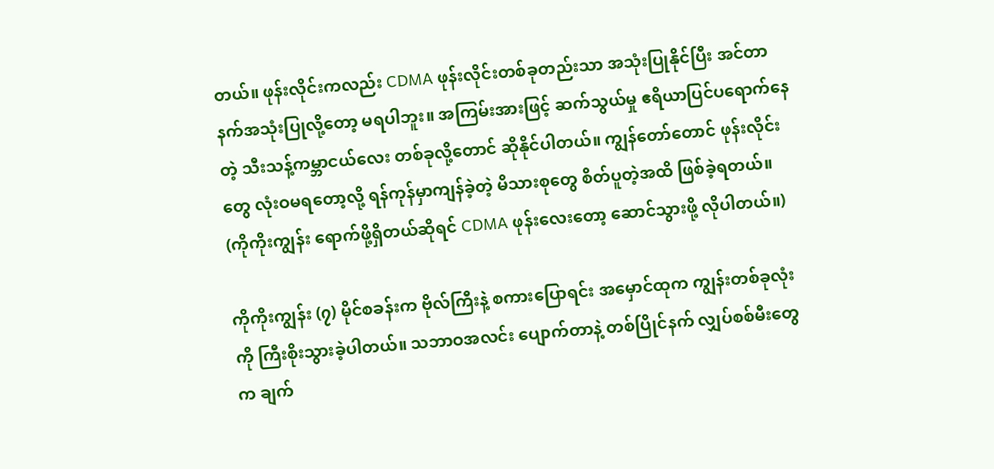တယ်။ ဖုန်းလိုင်းကလည်း CDMA ဖုန်းလိုင်းတစ်ခုတည်းသာ အသုံးပြုနိုင်ပြီး အင်တာနက်အသုံးပြုလို့တော့ မရပါဘူး။ အကြမ်းအားဖြင့် ဆက်သွယ်မှု ဧရိယာပြင်ပရောက်နေတဲ့ သီးသန့်ကမ္ဘာငယ်လေး တစ်ခုလို့တောင် ဆိုနိုင်ပါတယ်။ ကျွန်တော်တောင် ဖုန်းလိုင်းတွေ လုံးဝမရတော့လို့ ရန်ကုန်မှာကျန်ခဲ့တဲ့ မိသားစုတွေ စိတ်ပူတဲ့အထိ ဖြစ်ခဲ့ရတယ်။ (ကိုကိုးကျွန်း ရောက်ဖို့ရှိတယ်ဆိုရင် CDMA ဖုန်းလေးတော့ ဆောင်သွားဖို့ လိုပါတယ်။)

ကိုကိုးကျွန်း (၇) မိုင်စခန်းက ဗိုလ်ကြီးနဲ့ စကားပြောရင်း အမှောင်ထုက ကျွန်းတစ်ခုလုံးကို ကြီးစိုးသွားခဲ့ပါတယ်။ သဘာဝအလင်း ပျောက်တာနဲ့ တစ်ပြိုင်နက် လျှပ်စစ်မီးတွေက ချက်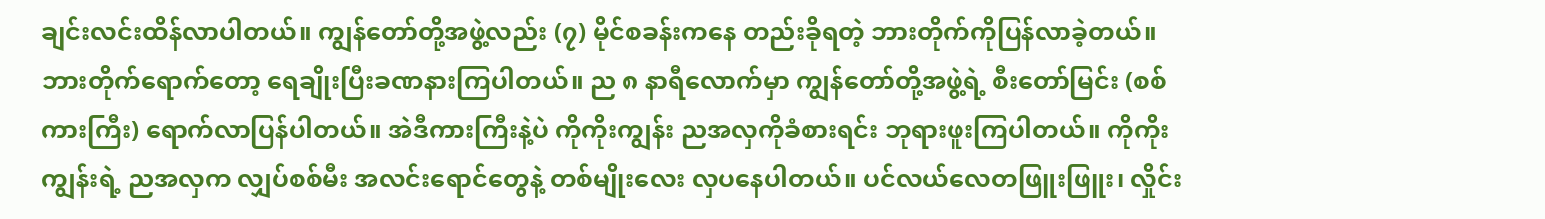ချင်းလင်းထိန်လာပါတယ်။ ကျွန်တော်တို့အဖွဲ့လည်း (၇) မိုင်စခန်းကနေ တည်းခိုရတဲ့ ဘားတိုက်ကိုပြန်လာခဲ့တယ်။ ဘားတိုက်ရောက်တော့ ရေချိုးပြီးခဏနားကြပါတယ်။ ည ၈ နာရီလောက်မှာ ကျွန်တော်တို့အဖွဲ့ရဲ့ စီးတော်မြင်း (စစ်ကားကြီး) ရောက်လာပြန်ပါတယ်။ အဲဒီကားကြီးနဲ့ပဲ ကိုကိုးကျွန်း ညအလှကိုခံစားရင်း ဘုရားဖူးကြပါတယ်။ ကိုကိုးကျွန်းရဲ့ ညအလှက လျှပ်စစ်မီး အလင်းရောင်တွေနဲ့ တစ်မျိုးလေး လှပနေပါတယ်။ ပင်လယ်လေတဖြူးဖြူး၊ လှိုင်း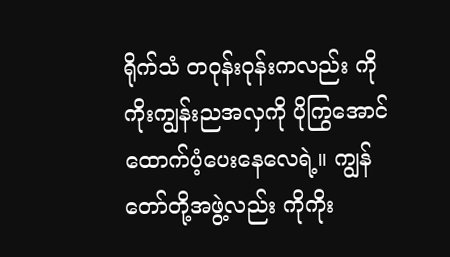ရိုက်သံ တဝုန်းဝုန်းကလည်း ကိုကိုးကျွန်းညအလှကို ပိုကြွအောင် ထောက်ပံ့ပေးနေလေရဲ့။ ကျွန်တော်တို့အဖွဲ့လည်း ကိုကိုး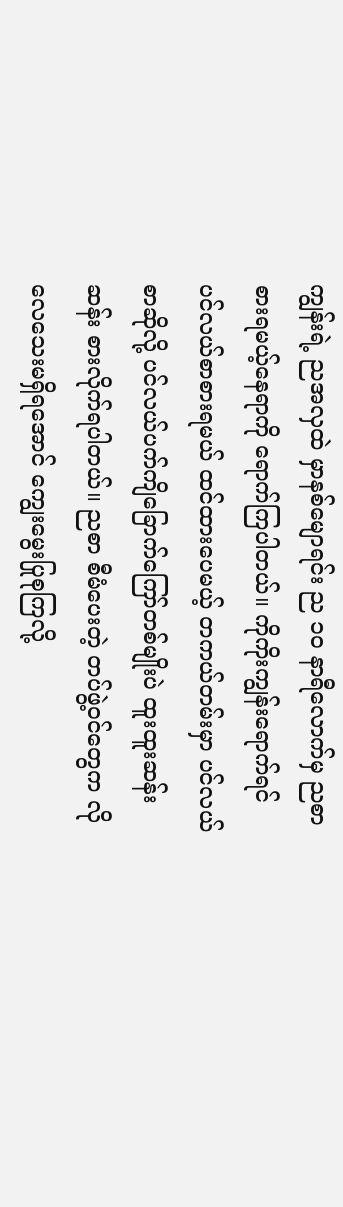ကျွန်းရဲ့ ညအလှထဲ မှာနစ်မျောရင်း ည ၁၀ နာရီလောက်မှ ညစာစားရမယ့်နေရာကို ရောက်ကြပါတယ်။ ကိုကိုးကျွန်းရောက်ရင် ပင်လယ်စာစားရမယ် ထင်ထားပေမယ့် တကယ်တမ်းမှာ ပင်လယ်စာဆိုလို့ ပင်လယ်ပက်ကျိခြောက်ကြော်တစ်မျိုးပဲ ထူးထူးဆန်းဆန်း စားလိုက်ရပါတယ်။ ညစာ စီမံပေးတဲ့ တပ်ဖွဲ့ဝင်တွေက လိုလေသေးမရှိရအောင် ကျွေးမွေးပြုစုကြလို့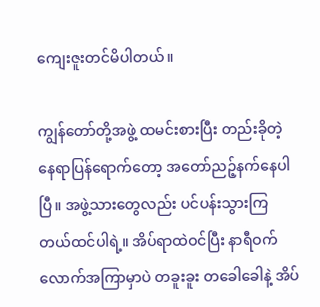ကျေးဇူးတင်မိပါတယ်။

ကျွန်တော်တို့အဖွဲ့ ထမင်းစားပြီး တည်းခိုတဲ့နေရာပြန်ရောက်တော့ အတော်ညဉ့်နက်နေပါပြီ။ အဖွဲ့သားတွေလည်း ပင်ပန်းသွားကြတယ်ထင်ပါရဲ့။ အိပ်ရာထဲဝင်ပြီး နာရီဝက်လောက်အကြာမှာပဲ တခူးခူး တခေါခေါနဲ့ အိပ်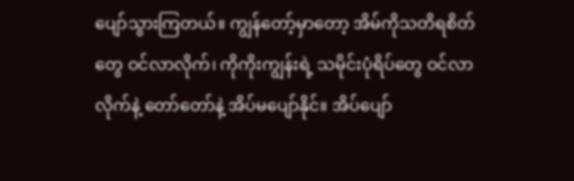ပျော်သွားကြတယ်။ ကျွန်တော့်မှာတော့ အိမ်ကိုသတိရစိတ်တွေ ဝင်လာလိုက်၊ ကိုကိုးကျွန်းရဲ့ သမိုင်းပုံရိပ်တွေ ဝင်လာလိုက်နဲ့ တော်တော်နဲ့ အိပ်မပျော်နိုင်။ အိပ်ပျော်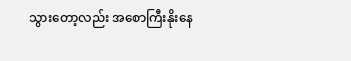သွားတော့လည်း အစောကြီးနိုးနေ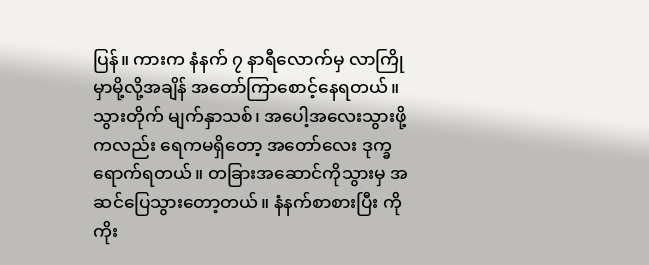ပြန်။ ကားက နံနက် ၇ နာရီလောက်မှ လာကြိုမှာမို့လို့အချိန် အတော်ကြာစောင့်နေရတယ်။ သွားတိုက် မျက်နှာသစ်၊ အပေါ့အလေးသွားဖို့ကလည်း ရေကမရှိတော့ အတော်လေး ဒုက္ခရောက်ရတယ်။ တခြားအဆောင်ကိုသွားမှ အဆင်ပြေသွားတော့တယ်။ နံနက်စာစားပြီး ကိုကိုး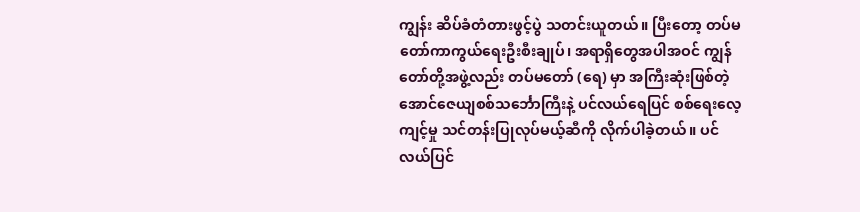ကျွန်း ဆိပ်ခံတံတားဖွင့်ပွဲ သတင်းယူတယ်။ ပြီးတော့ တပ်မတော်ကာကွယ်ရေးဦးစီးချုပ်၊ အရာရှိတွေအပါအဝင် ကျွန်တော်တို့အဖွဲ့လည်း တပ်မတော် (ရေ) မှာ အကြီးဆုံးဖြစ်တဲ့ အောင်ဇေယျစစ်သင်္ဘောကြီးနဲ့ ပင်လယ်ရေပြင် စစ်ရေးလေ့ကျင့်မှု သင်တန်းပြုလုပ်မယ့်ဆီကို လိုက်ပါခဲ့တယ်။ ပင်လယ်ပြင်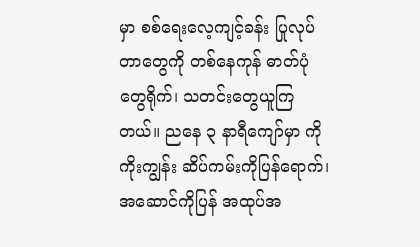မှာ စစ်ရေးလေ့ကျင့်ခန်း ပြုလုပ်တာတွေကို တစ်နေကုန် ဓာတ်ပုံတွေရိုက်၊ သတင်းတွေယူကြတယ်။ ညနေ ၃ နာရီကျော်မှာ ကိုကိုးကျွန်း ဆိပ်ကမ်းကိုပြန်ရောက်၊ အဆောင်ကိုပြန် အထုပ်အ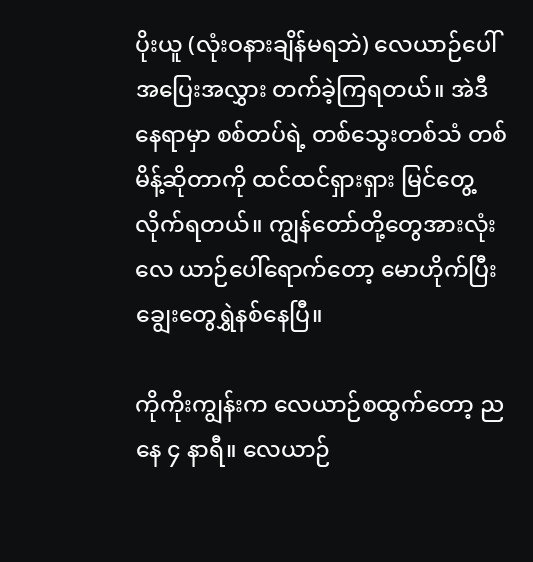ပိုးယူ (လုံးဝနားချိန်မရဘဲ) လေယာဉ်ပေါ် အပြေးအလွှား တက်ခဲ့ကြရတယ်။ အဲဒီနေရာမှာ စစ်တပ်ရဲ့ တစ်သွေးတစ်သံ တစ်မိန့်ဆိုတာကို ထင်ထင်ရှားရှား မြင်တွေ့လိုက်ရတယ်။ ကျွန်တော်တို့တွေအားလုံးလေ ယာဉ်ပေါ်ရောက်တော့ မောဟိုက်ပြီး ချွေးတွေရွှဲနစ်နေပြီ။

ကိုကိုးကျွန်းက လေယာဉ်စထွက်တော့ ညနေ ၄ နာရီ။ လေယာဉ်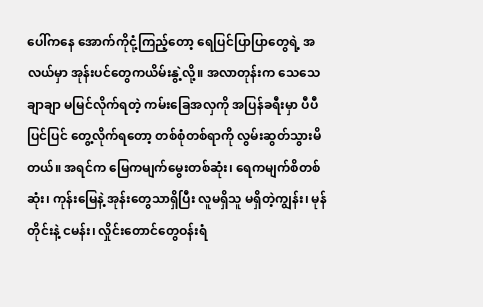ပေါ်ကနေ အောက်ကိုငုံ့ကြည့်တော့ ရေပြင်ပြာပြာတွေရဲ့ အလယ်မှာ အုန်းပင်တွေကယိမ်းနွဲ့လို့။ အလာတုန်းက သေသေချာချာ မမြင်လိုက်ရတဲ့ ကမ်းခြေအလှကို အပြန်ခရီးမှာ ပီပီပြင်ပြင် တွေ့လိုက်ရတော့ တစ်စုံတစ်ရာကို လွမ်းဆွတ်သွားမိတယ်။ အရင်က မြေကမျက်မွေးတစ်ဆုံး၊ ရေကမျက်စိတစ်ဆုံး၊ ကုန်းမြေနဲ့ အုန်းတွေသာရှိပြီး လူမရှိသူ မရှိတဲ့ကျွန်း၊ မုန်တိုင်းနဲ့ ငမန်း၊ လှိုင်းတောင်တွေဝန်းရံ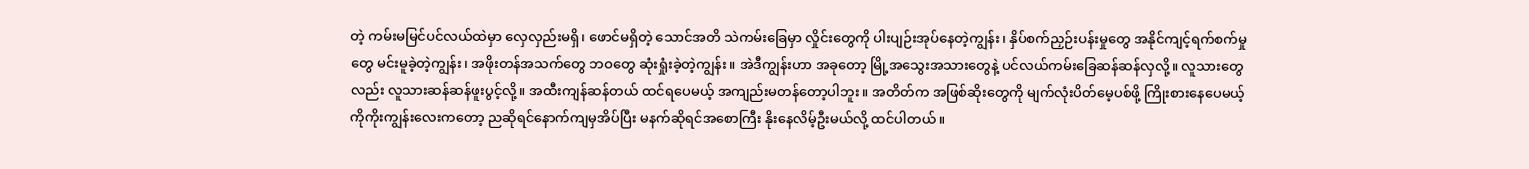တဲ့ ကမ်းမမြင်ပင်လယ်ထဲမှာ လှေလှည်းမရှိ၊ ဖောင်မရှိတဲ့ သောင်အတိ သဲကမ်းခြေမှာ လှိုင်းတွေကို ပါးပျဉ်းအုပ်နေတဲ့ကျွန်း၊ နှိပ်စက်ညှဉ်းပန်းမှုတွေ အနိုင်ကျင့်ရက်စက်မှုတွေ မင်းမူခဲ့တဲ့ကျွန်း၊ အဖိုးတန်အသက်တွေ ဘဝတွေ ဆုံးရှုံးခဲ့တဲ့ကျွန်း။ အဲဒီကျွန်းဟာ အခုတော့ မြို့အသွေးအသားတွေနဲ့ ပင်လယ်ကမ်းခြေဆန်ဆန်လှလို့။ လူသားတွေလည်း လူသားဆန်ဆန်ဖူးပွင့်လို့။ အထီးကျန်ဆန်တယ် ထင်ရပေမယ့် အကျည်းမတန်တော့ပါဘူး။ အတိတ်က အဖြစ်ဆိုးတွေကို မျက်လုံးပိတ်မေ့ပစ်ဖို့ ကြိုးစားနေပေမယ့် ကိုကိုးကျွန်းလေးကတော့ ညဆိုရင်နောက်ကျမှအိပ်ပြီး မနက်ဆိုရင်အစောကြီး နိုးနေလိမ့်ဦးမယ်လို့ ထင်ပါတယ်။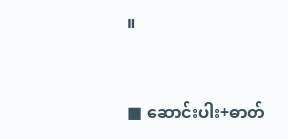။



■ ဆောင်းပါး+ဓာတ်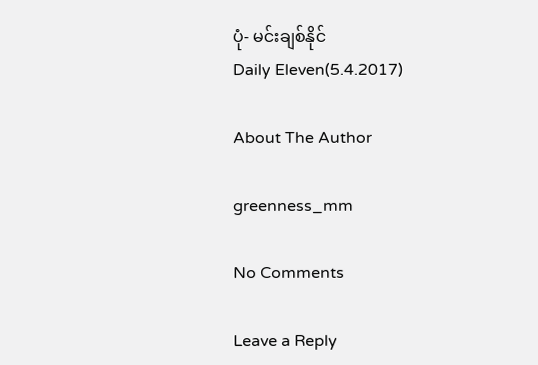ပုံ- မင်းချစ်နိုင်
Daily Eleven(5.4.2017)

About The Author

greenness_mm

No Comments

Leave a Reply